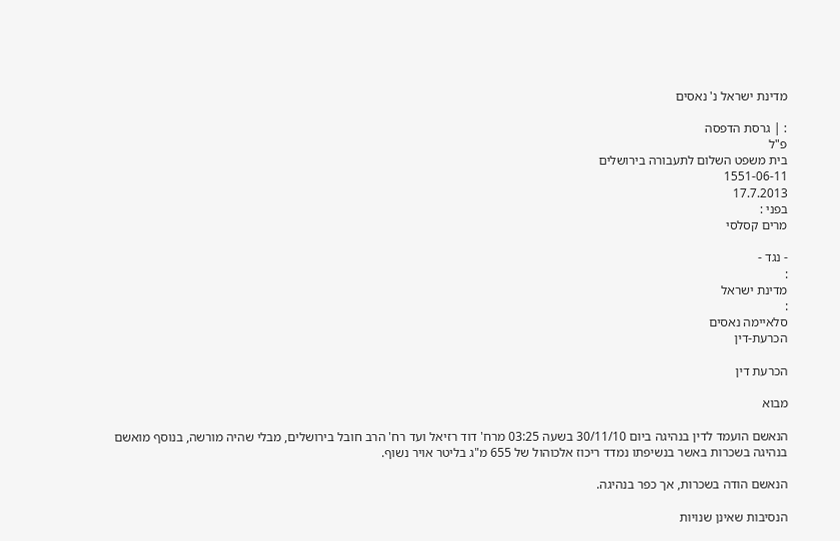מדינת ישראל נ' נאסים

: | גרסת הדפסה
פ"ל
בית משפט השלום לתעבורה בירושלים
1551-06-11
17.7.2013
בפני :
מרים קסלסי

- נגד -
:
מדינת ישראל
:
סלאיימה נאסים
הכרעת-דין

הכרעת דין

מבוא

הנאשם הועמד לדין בנהיגה ביום 30/11/10 בשעה 03:25 מרח' דוד רזיאל ועד רח' הרב חובל בירושלים, מבלי שהיה מורשה, בנוסף מואשם בנהיגה בשכרות באשר בנשיפתו נמדד ריכוז אלכוהול של 655 מ"ג בליטר אויר נשוף.

הנאשם הודה בשכרות, אך כפר בנהיגה.

הנסיבות שאינן שנויות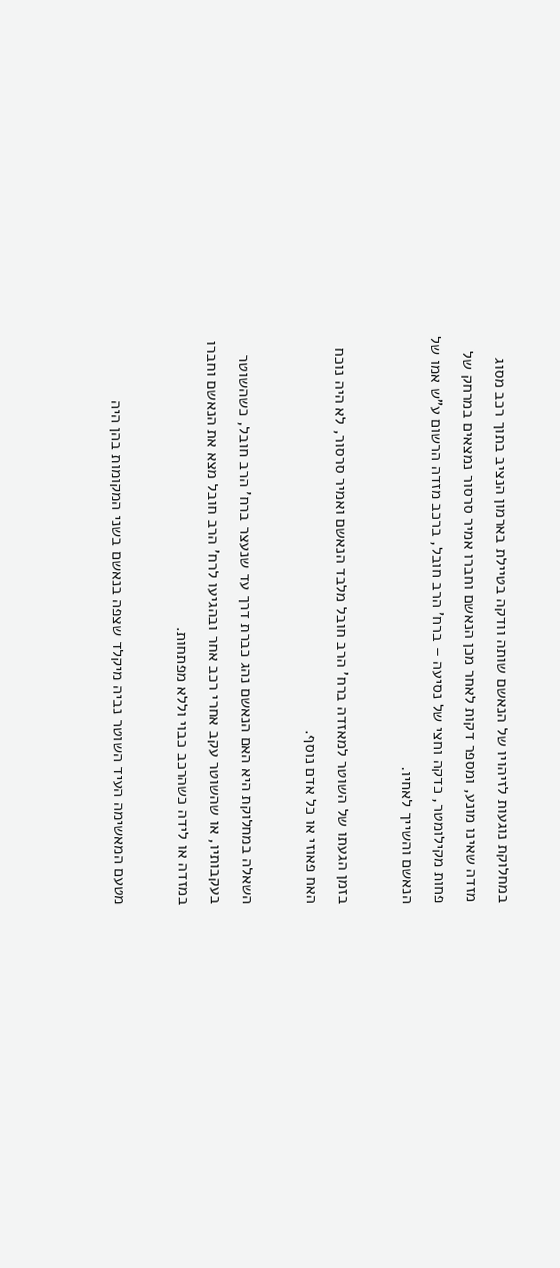במחלוקת נוגעות לזיהויו של הנאשם שותה וודקה בטיילת בארמון הנציב בתוך רכב מסוג מזדה שאינו מונע, ומספר דקות לאחר מכן הנאשם וחברו אמיר סרסור נמצאים במרחק של פחות מקילומטר, כדקה וחצי של נסיעה – ברח' הרב חובל, ברכב מזדה הרשום ע"ש אמו של הנאשם והשייך לאחיו.

בזמן הגעתו של השוטר למאזדה ברח' הרב חובל מלבד הנאשם ואמיר סרסור, לא היה נוכח האח פאוזי או כל אדם נוסף.

השאלה במחלוקת היא האם הנאשם נהג כברת דרך עד שנעצר ברח' הרב חובל, כשהשוטר בעקבותיו, או שהשוטר עקב אחרי רכב אחר ובהגיעו לרח' הרב חובל מצא את הנאשם וחברו במזדה או לידה כשהרכב כבוי וללא מפתחות.

מטעם המאשימה העיד השוטר נביה מיקלד שצפה בנאשם בשני המקומות בהן היה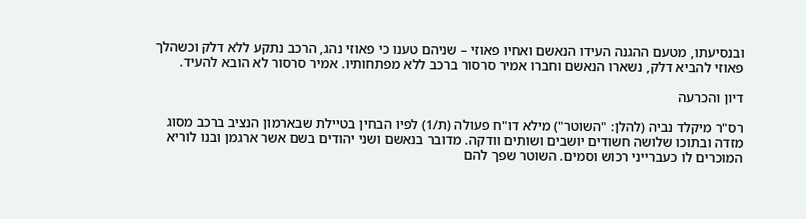ובנסיעתו, מטעם ההגנה העידו הנאשם ואחיו פאוזי – שניהם טענו כי פאוזי נהג, הרכב נתקע ללא דלק וכשהלך פאוזי להביא דלק, נשארו הנאשם וחברו אמיר סרסור ברכב ללא מפתחותיו. אמיר סרסור לא הובא להעיד.

דיון והכרעה

רס"ר מיקלד נביה (להלן: "השוטר") מילא דו"ח פעולה (ת/1) לפיו הבחין בטיילת שבארמון הנציב ברכב מסוג מזדה ובתוכו שלושה חשודים יושבים ושותים וודקה. מדובר בנאשם ושני יהודים בשם אשר ארגמן ובנו לוריא המוכרים לו כעברייני רכוש וסמים. השוטר שפך להם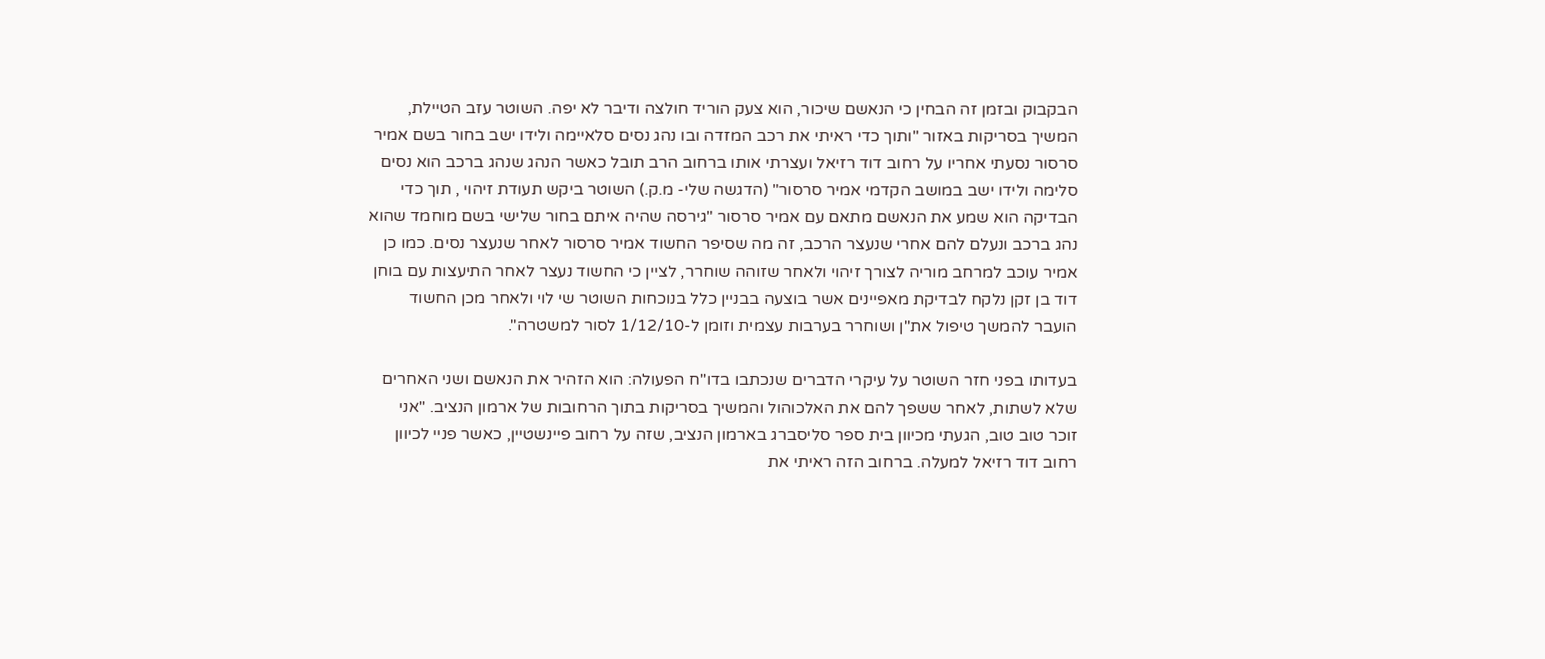הבקבוק ובזמן זה הבחין כי הנאשם שיכור, הוא צעק הוריד חולצה ודיבר לא יפה. השוטר עזב הטיילת, המשיך בסריקות באזור "ותוך כדי ראיתי את רכב המזדה ובו נהג נסים סלאיימה ולידו ישב בחור בשם אמיר סרסור נסעתי אחריו על רחוב דוד רזיאל ועצרתי אותו ברחוב הרב תובל כאשר הנהג שנהג ברכב הוא נסים סלימה ולידו ישב במושב הקדמי אמיר סרסור" (הדגשה שלי- מ.ק.) השוטר ביקש תעודת זיהוי , תוך כדי הבדיקה הוא שמע את הנאשם מתאם עם אמיר סרסור "גירסה שהיה איתם בחור שלישי בשם מוחמד שהוא נהג ברכב ונעלם להם אחרי שנעצר הרכב, זה מה שסיפר החשוד אמיר סרסור לאחר שנעצר נסים. כמו כן אמיר עוכב למרחב מוריה לצורך זיהוי ולאחר שזוהה שוחרר, לציין כי החשוד נעצר לאחר התיעצות עם בוחן דוד בן זקן נלקח לבדיקת מאפיינים אשר בוצעה בבניין כלל בנוכחות השוטר שי לוי ולאחר מכן החשוד הועבר להמשך טיפול את"ן ושוחרר בערבות עצמית וזומן ל-1/12/10 לסור למשטרה".

בעדותו בפני חזר השוטר על עיקרי הדברים שנכתבו בדו"ח הפעולה: הוא הזהיר את הנאשם ושני האחרים שלא לשתות, לאחר ששפך להם את האלכוהול והמשיך בסריקות בתוך הרחובות של ארמון הנציב. "אני זוכר טוב טוב, הגעתי מכיוון בית ספר סליסברג בארמון הנציב, שזה על רחוב פיינשטיין, כאשר פניי לכיוון רחוב דוד רזיאל למעלה. ברחוב הזה ראיתי את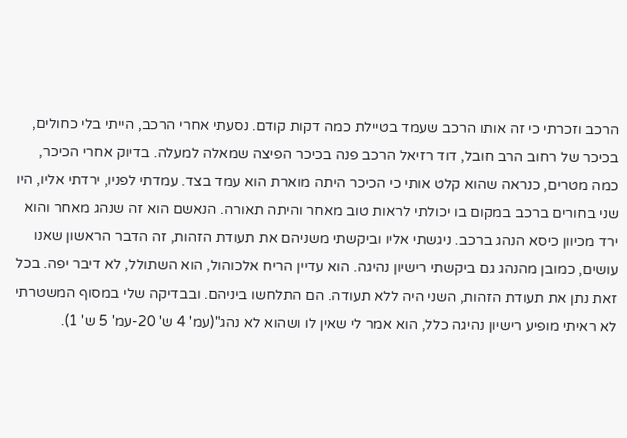הרכב וזכרתי כי זה אותו הרכב שעמד בטיילת כמה דקות קודם. נסעתי אחרי הרכב, הייתי בלי כחולים, בכיכר של רחוב הרב חובל, דוד רזיאל הרכב פנה בכיכר הפיצה שמאלה למעלה. בדיוק אחרי הכיכר, כמה מטרים, כנראה שהוא קלט אותי כי הכיכר היתה מוארת הוא עמד בצד. עמדתי לפניו, ירדתי אליו, היו שני בחורים ברכב במקום בו יכולתי לראות טוב מאחר והיתה תאורה. הנאשם הוא זה שנהג מאחר והוא ירד מכיוון כיסא הנהג ברכב. ניגשתי אליו וביקשתי משניהם את תעודת הזהות, זה הדבר הראשון שאנו עושים, כמובן מהנהג גם ביקשתי רישיון נהיגה. הוא עדיין הריח אלכוהול, הוא השתולל, לא דיבר יפה. בכל זאת נתן את תעודת הזהות, השני היה ללא תעודה. הם התלחשו ביניהם. ובבדיקה שלי במסוף המשטרתי לא ראיתי מופיע רישיון נהיגה כלל, הוא אמר לי שאין לו ושהוא לא נהג"(עמ' 4 ש' 20-עמ' 5 ש' 1).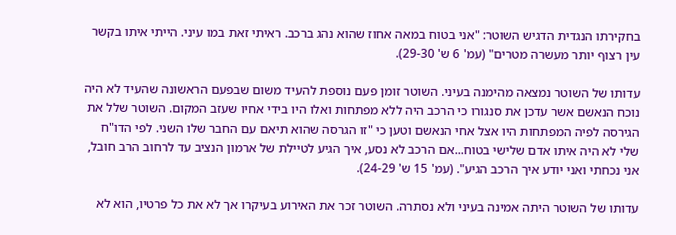בחקירתו הנגדית הדגיש השוטר: "אני בטוח במאה אחוז שהוא נהג ברכב. ראיתי זאת במו עיני. הייתי איתו בקשר עין רצוף יותר מעשרה מטרים" (עמ' 6 ש' 29-30).

עדותו של השוטר נמצאה מהימנה בעיני. השוטר זומן פעם נוספת להעיד משום שבפעם הראשונה שהעיד לא היה נוכח הנאשם אשר עדכן את סנגורו כי הרכב היה ללא מפתחות ואלו היו בידי אחיו שעזב המקום. השוטר שלל את הגירסה לפיה המפתחות היו אצל אחי הנאשם וטען כי "זו הגרסה שהוא תיאם עם החבר שלו השני. לפי הדו"ח שלי לא היה איתו אדם שלישי בטוח...אם הרכב לא נסע, איך הגיע לטיילת של ארמון הנציב עד לרחוב הרב חובל, אני נכחתי ואני יודע איך הרכב הגיע". (עמ' 15 ש' 24-29).

עדותו של השוטר היתה אמינה בעיני ולא נסתרה. השוטר זכר את האירוע בעיקרו אך לא את כל פרטיו, הוא לא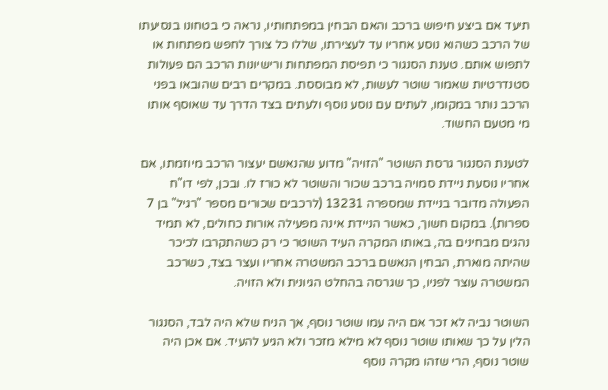תיעד אם ביצע חיפוש ברכב והאם הבחין במפתחותיו, נראה כי בטחונו בנסיעתו של הרכב כשהוא נוסע אחריו עד לעצירתו, שללו כל צורך לחפש מפתחות או לתפוש אותם. טענת הסנגור כי תפיסת המפתחות ורישיונות הרכב הם פעולות סטנדרטיות שאמור שוטר לעשות, לא מבוססת. במקרים רבים שהובאו בפני הרכב נותר במקומו, לעתים עם נוסע נוסף ולעתים בצד הדרך עד שאוסף אותו מי מטעם החשוד.

לטענת הסנגור גרסת השוטר "הזויה" מדוע שהנאשם יעצור הרכב מיוזמתו, אם אחריו נוסעת ניידת סמויה ברכב שכור והשוטר לא כורז לו. ובכן, לפי דו"ח הפעולה מדובר בניידת שמספרה 13231 (לרכבים שכורים מספר "רגיל" בן 7 ספרות). במקום חשוך, כאשר הניידת אינה מפעילה אורות כחולים, לא תמיד נהגים מבחינים בה, באותו המקרה העיד השוטר כי רק כשהתקרבו לכיכר שהיתה מוארת, הבחין הנאשם ברכב המשטרה אחריו ועצר בצד, כשרכב המשטרה עוצר לפניו, כך שגרסה בהחלט הגיונית ולא הזויה.

השוטר נביה לא זכר אם היה עמו שוטר נוסף, אך הניח שלא היה לבד, הסנגור הלין על כך שאותו שוטר נוסף לא מילא מזכר ולא הגיע להעיד. אם אכן היה שוטר נוסף, הרי שזהו מקרה נוסף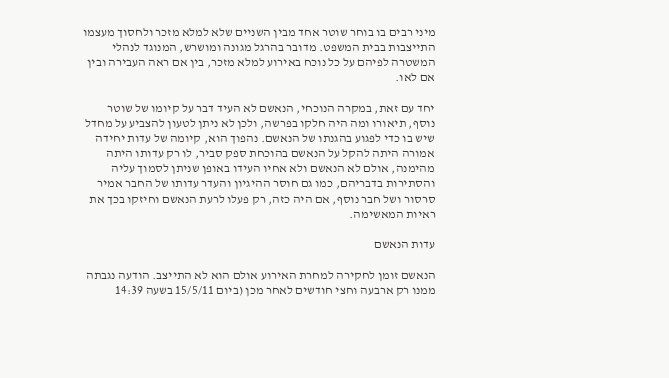מיני רבים בו בוחר שוטר אחד מבין השניים שלא למלא מזכר ולחסוך מעצמו התייצבות בבית המשפט. מדובר בהרגל מגונה ומושרש, המנוגד לנהלי המשטרה לפיהם על כל נוכח באירוע למלא מזכר, בין אם ראה העבירה ובין אם לאו.

יחד עם זאת, במקרה הנוכחי, הנאשם לא העיד דבר על קיומו של שוטר נוסף, תיאורו ומה היה חלקו בפרשה, ולכן לא ניתן לטעון להצביע על מחדל שיש בו כדי לפגוע בהגנתו של הנאשם. נהפוך הוא, קיומה של עדות יחידה אמורה היתה להקל על הנאשם בהוכחת ספק סביר, לו רק עדותו היתה מהימנה, אולם לא הנאשם ולא אחיו העידו באופן שניתן לסמוך עליה והסתירות בדבריהם, כמו גם חוסר ההיגיון והעדר עדותו של החבר אמיר סרסור ושל חבר נוסף, אם היה כזה, רק פעלו לרעת הנאשם וחיזקו בכך את ראיות המאשימה.

עדות הנאשם

הנאשם זומן לחקירה למחרת האירוע אולם הוא לא התייצב. הודעה נגבתה ממנו רק ארבעה וחצי חודשים לאחר מכן (ביום 15/5/11 בשעה 14:39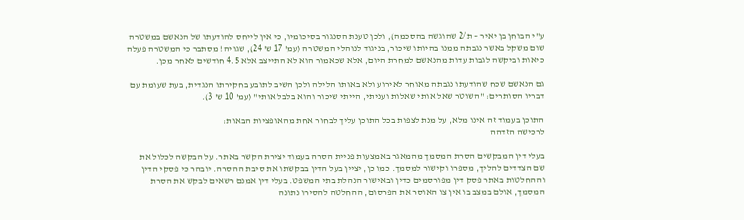ע"י הבוחן בן יאיר – ת/2 שהוגשה בהסכמה), ולכן טענת הסנגור בסיכומיו, כי אין לייחס להודעתו של הנאשם במשטרה שום משקל באשר נגבתה ממנו בהיותו שיכור, בניגוד לנוהלי המשטרה (עמ' 17 ש' 24), שגויה! מסתבר כי המשטרה פעלה כיאות וביקשה לגבות עדות מהנאשם למחרת היום, אלא שכאמור הוא לא התייצב אלא 4.5 חודשים לאחר מכן.

גם הנאשם שכח שהודעתו נגבתה מאוחר לאירוע ולא באותו הלילה ולכן השיב לתובע בחקירתו הנגדית, בעת שעומת עם דבריו הסותרים: "השוטר שאל אותי שאלות ועניתי, הייתי שיכור והוא בלבל אותי" (עמ' 10 ש' 3).

התוכן בעמוד זה אינו מלא, על מנת לצפות בכל התוכן עליך לבחור אחת מהאופציות הבאות:
לרכישה הזדהה

בעלי דין המבקשים הסרת המסמך מהמאגר באמצעות פניית הסרה בעמוד יצירת הקשר באתר. על הבקשה לכלול את שם הצדדים להליך, מספרו וקישור למסמך. כמו כן, יציין בעל הדין בבקשתו את סיבת ההסרה. יובהר כי פסקי הדין וההחלטות באתר פסק דין מפורסמים כדין ובאישור הנהלת בתי המשפט. בעלי דין אמנם רשאים לבקש את הסרת המסמך, אולם במצב בו אין צו האוסר את הפרסום, ההחלטה להסירו נתונה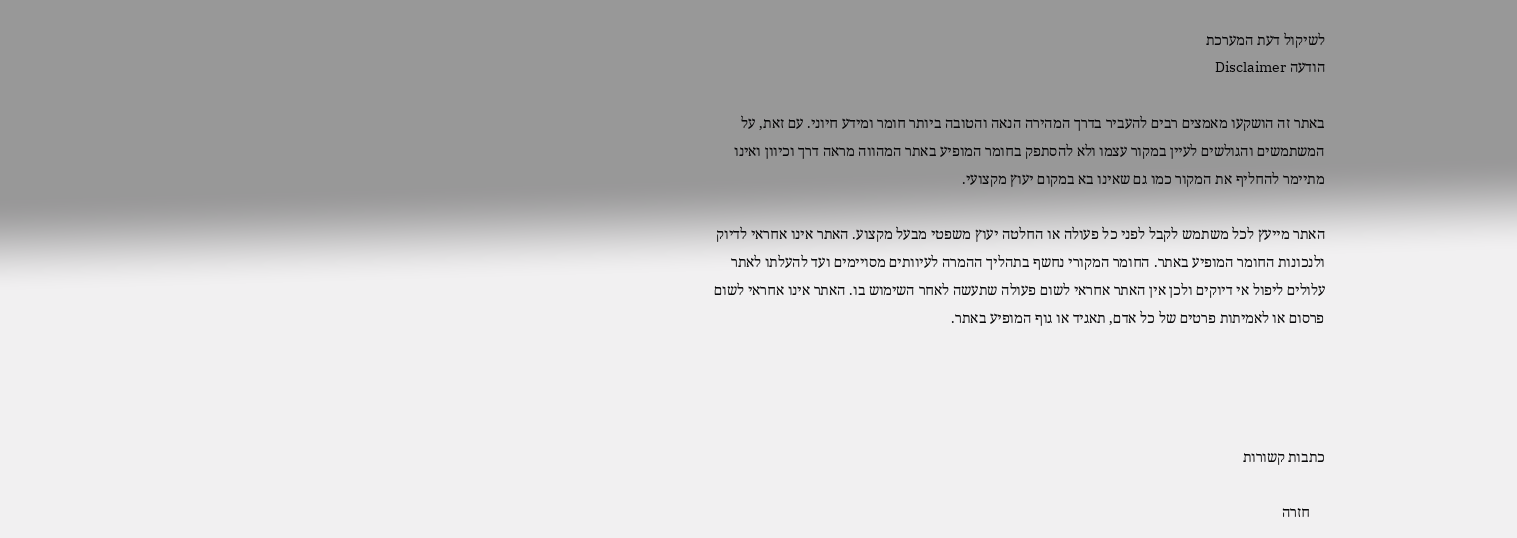לשיקול דעת המערכת
הודעה Disclaimer

באתר זה הושקעו מאמצים רבים להעביר בדרך המהירה הנאה והטובה ביותר חומר ומידע חיוני. עם זאת, על המשתמשים והגולשים לעיין במקור עצמו ולא להסתפק בחומר המופיע באתר המהווה מראה דרך וכיוון ואינו מתיימר להחליף את המקור כמו גם שאינו בא במקום יעוץ מקצועי.

האתר מייעץ לכל משתמש לקבל לפני כל פעולה או החלטה יעוץ משפטי מבעל מקצוע. האתר אינו אחראי לדיוק ולנכונות החומר המופיע באתר. החומר המקורי נחשף בתהליך ההמרה לעיוותים מסויימים ועד להעלתו לאתר עלולים ליפול אי דיוקים ולכן אין האתר אחראי לשום פעולה שתעשה לאחר השימוש בו. האתר אינו אחראי לשום פרסום או לאמיתות פרטים של כל אדם, תאגיד או גוף המופיע באתר.




כתבות קשורות

    חזרה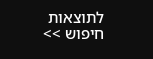לתוצאות חיפוש >>